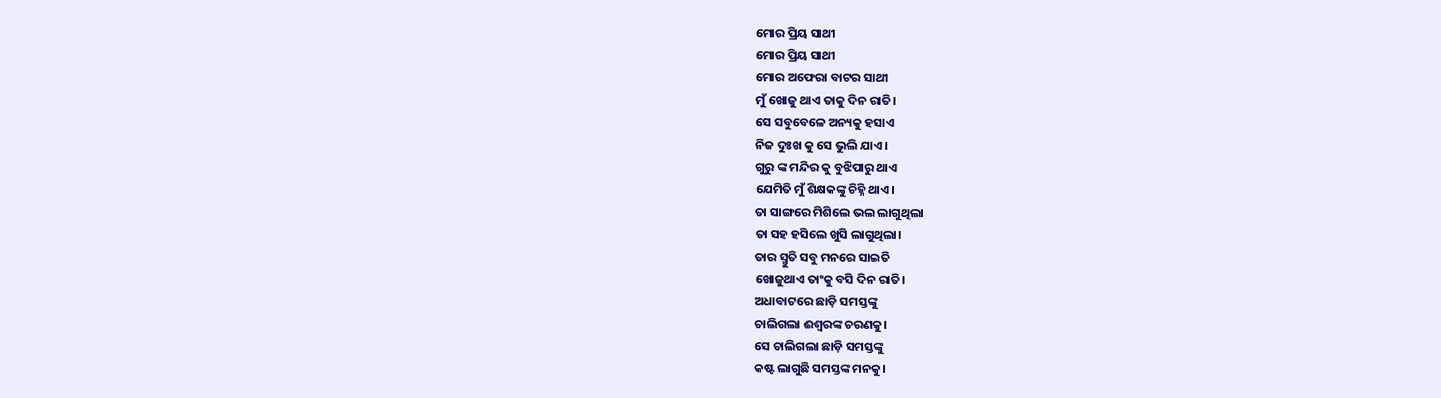ମୋର ପ୍ରିୟ ସାଥୀ
ମୋର ପ୍ରିୟ ସାଥୀ
ମୋର ଅଫେରା ବାଟର ସାଥୀ
ମୁଁ ଖୋଜୁ ଥାଏ ତାକୁ ଦିନ ରାତି।
ସେ ସବୁବେଳେ ଅନ୍ୟକୁ ହସାଏ
ନିଜ ଦୁଃଖ କୁ ସେ ଭୁଲି ଯାଏ।
ଗୁରୁ ଙ୍କ ମନ୍ଦିର କୁ ବୁଝିପାରୁ ଥାଏ
ଯେମିତି ମୁଁ ଶିକ୍ଷକଙ୍କୁ ଚିହ୍ନି ଥାଏ।
ତା ସାଙ୍ଗରେ ମିଶିଲେ ଭଲ ଲାଗୁଥିଲା
ତା ସହ ହସିଲେ ଖୁସି ଲାଗୁଥିଲା।
ତାର ସ୍ମୁତି ସବୁ ମନରେ ସାଇତି
ଖୋଜୁଥାଏ ତାଂକୁ ବସି ଦିନ ରାତି।
ଅଧାବାଟରେ ଛାଡ଼ି ସମସ୍ତଙ୍କୁ
ଚାଲିଗଲା ଈଶ୍ୱରଙ୍କ ଚରଣକୁ।
ସେ ଚାଲିଗଲା ଛାଡ଼ି ସମସ୍ତଙ୍କୁ
କଷ୍ଟ ଲାଗୁଛି ସମସ୍ତଙ୍କ ମନକୁ।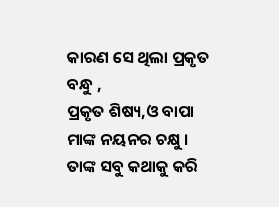କାରଣ ସେ ଥିଲା ପ୍ରକୃତ ବନ୍ଧୁ ,
ପ୍ରକୃତ ଶିଷ୍ୟ,ଓ ବାପା ମାଙ୍କ ନୟନର ଚକ୍ଷୁ ।
ତାଙ୍କ ସବୁ କଥାକୁ କରି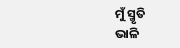ମୁଁ ସ୍ମୃତି
ଭାଳି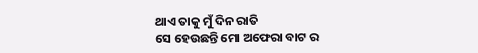ଥାଏ ତାକୁ ମୁଁ ଦିନ ରାତି
ସେ ହେଉଛନ୍ତି ମୋ ଅଫେରା ବାଟ ର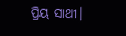ପ୍ରିୟ ସାଥୀ।